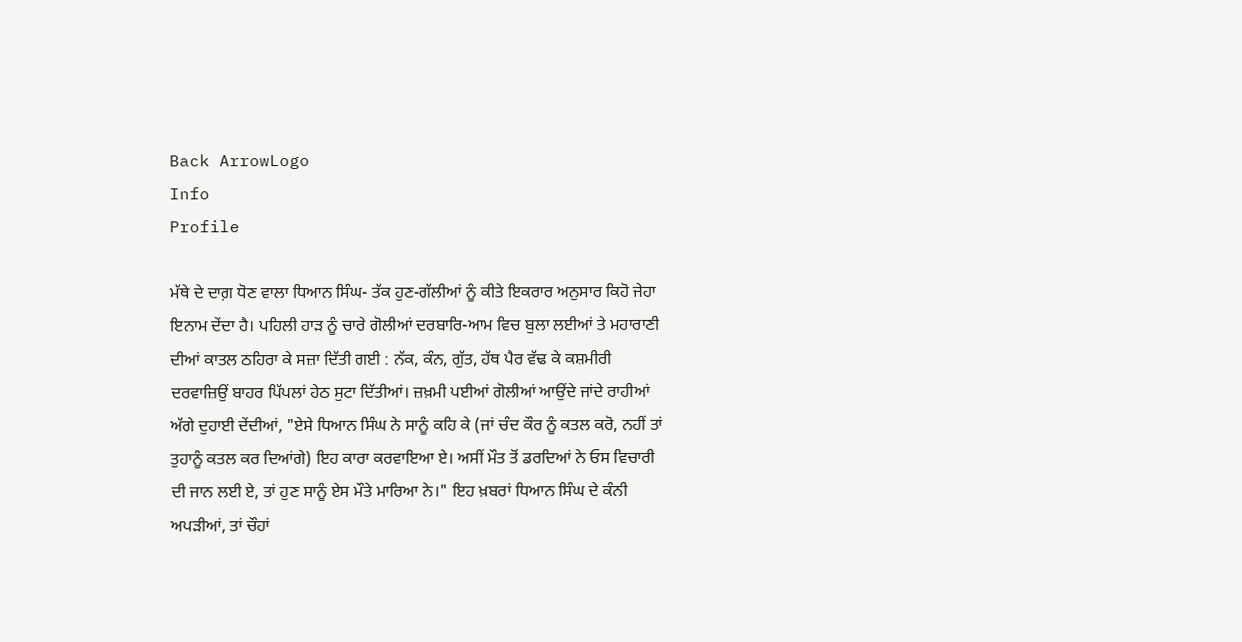Back ArrowLogo
Info
Profile

ਮੱਥੇ ਦੇ ਦਾਗ਼ ਧੋਣ ਵਾਲਾ ਧਿਆਨ ਸਿੰਘ- ਤੱਕ ਹੁਣ-ਗੱਲੀਆਂ ਨੂੰ ਕੀਤੇ ਇਕਰਾਰ ਅਨੁਸਾਰ ਕਿਹੋ ਜੇਹਾ ਇਨਾਮ ਦੇਂਦਾ ਹੈ। ਪਹਿਲੀ ਹਾੜ ਨੂੰ ਚਾਰੇ ਗੋਲੀਆਂ ਦਰਬਾਰਿ-ਆਮ ਵਿਚ ਬੁਲਾ ਲਈਆਂ ਤੇ ਮਹਾਰਾਣੀ ਦੀਆਂ ਕਾਤਲ ਠਹਿਰਾ ਕੇ ਸਜ਼ਾ ਦਿੱਤੀ ਗਈ : ਨੱਕ, ਕੰਨ, ਗੁੱਤ, ਹੱਥ ਪੈਰ ਵੱਢ ਕੇ ਕਸ਼ਮੀਰੀ ਦਰਵਾਜ਼ਿਉਂ ਬਾਹਰ ਪਿੱਪਲਾਂ ਹੇਠ ਸੁਟਾ ਦਿੱਤੀਆਂ। ਜ਼ਖ਼ਮੀ ਪਈਆਂ ਗੋਲੀਆਂ ਆਉਂਦੇ ਜਾਂਦੇ ਰਾਹੀਆਂ ਅੱਗੇ ਦੁਹਾਈ ਦੇਂਦੀਆਂ, "ਏਸੇ ਧਿਆਨ ਸਿੰਘ ਨੇ ਸਾਨੂੰ ਕਹਿ ਕੇ (ਜਾਂ ਚੰਦ ਕੌਰ ਨੂੰ ਕਤਲ ਕਰੋ, ਨਹੀਂ ਤਾਂ ਤੁਹਾਨੂੰ ਕਤਲ ਕਰ ਦਿਆਂਗੇ) ਇਹ ਕਾਰਾ ਕਰਵਾਇਆ ਏ। ਅਸੀਂ ਮੌਤ ਤੋਂ ਡਰਦਿਆਂ ਨੇ ਓਸ ਵਿਚਾਰੀ ਦੀ ਜਾਨ ਲਈ ਏ, ਤਾਂ ਹੁਣ ਸਾਨੂੰ ਏਸ ਮੌਤੇ ਮਾਰਿਆ ਨੇ।" ਇਹ ਖ਼ਬਰਾਂ ਧਿਆਨ ਸਿੰਘ ਦੇ ਕੰਨੀ ਅਪੜੀਆਂ, ਤਾਂ ਚੌਹਾਂ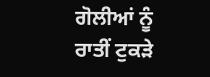ਗੋਲੀਆਂ ਨੂੰ ਰਾਤੀਂ ਟੁਕੜੇ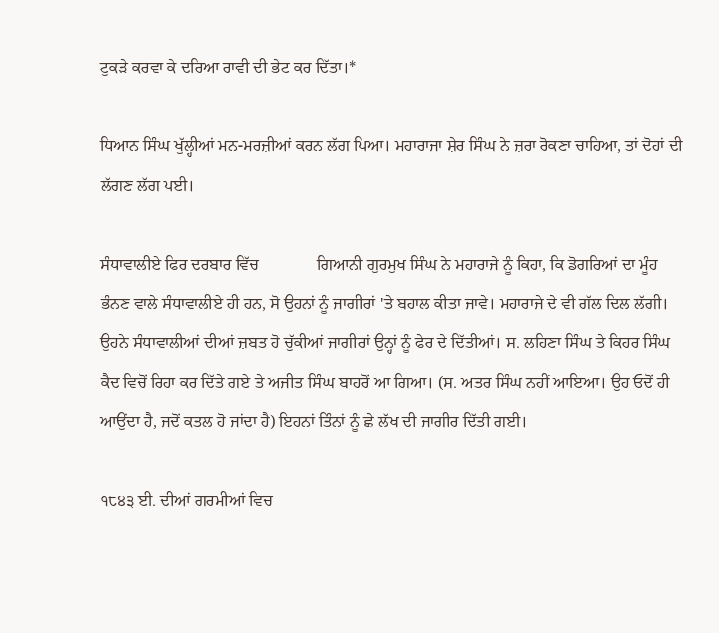ਟੁਕੜੇ ਕਰਵਾ ਕੇ ਦਰਿਆ ਰਾਵੀ ਦੀ ਭੇਟ ਕਰ ਦਿੱਤਾ।*

ਧਿਆਨ ਸਿੰਘ ਖੁੱਲ੍ਹੀਆਂ ਮਨ-ਮਰਜ਼ੀਆਂ ਕਰਨ ਲੱਗ ਪਿਆ। ਮਹਾਰਾਜਾ ਸ਼ੇਰ ਸਿੰਘ ਨੇ ਜ਼ਰਾ ਰੋਕਣਾ ਚਾਹਿਆ, ਤਾਂ ਦੋਹਾਂ ਦੀ ਲੱਗਣ ਲੱਗ ਪਈ।

ਸੰਧਾਵਾਲੀਏ ਫਿਰ ਦਰਬਾਰ ਵਿੱਚ              ਗਿਆਨੀ ਗੁਰਮੁਖ ਸਿੰਘ ਨੇ ਮਹਾਰਾਜੇ ਨੂੰ ਕਿਹਾ, ਕਿ ਡੋਗਰਿਆਂ ਦਾ ਮੂੰਹ ਭੰਨਣ ਵਾਲੇ ਸੰਧਾਵਾਲੀਏ ਹੀ ਹਨ, ਸੋ ਉਹਨਾਂ ਨੂੰ ਜਾਗੀਰਾਂ 'ਤੇ ਬਹਾਲ ਕੀਤਾ ਜਾਵੇ। ਮਹਾਰਾਜੇ ਦੇ ਵੀ ਗੱਲ ਦਿਲ ਲੱਗੀ। ਉਹਨੇ ਸੰਧਾਵਾਲੀਆਂ ਦੀਆਂ ਜ਼ਬਤ ਹੋ ਚੁੱਕੀਆਂ ਜਾਗੀਰਾਂ ਉਨ੍ਹਾਂ ਨੂੰ ਫੇਰ ਦੇ ਦਿੱਤੀਆਂ। ਸ. ਲਹਿਣਾ ਸਿੰਘ ਤੇ ਕਿਹਰ ਸਿੰਘ ਕੈਦ ਵਿਚੋਂ ਰਿਹਾ ਕਰ ਦਿੱਤੇ ਗਏ ਤੇ ਅਜੀਤ ਸਿੰਘ ਬਾਹਰੋਂ ਆ ਗਿਆ। (ਸ. ਅਤਰ ਸਿੰਘ ਨਹੀਂ ਆਇਆ। ਉਹ ਓਦੋਂ ਹੀ ਆਉਂਦਾ ਹੈ, ਜਦੋਂ ਕਤਲ ਹੋ ਜਾਂਦਾ ਹੈ) ਇਹਨਾਂ ਤਿੰਨਾਂ ਨੂੰ ਛੇ ਲੱਖ ਦੀ ਜਾਗੀਰ ਦਿੱਤੀ ਗਈ।

੧੮੪੩ ਈ. ਦੀਆਂ ਗਰਮੀਆਂ ਵਿਚ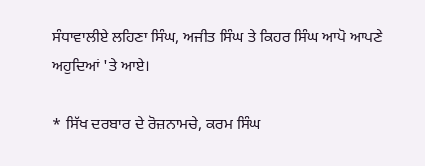ਸੰਧਾਵਾਲੀਏ ਲਹਿਣਾ ਸਿੰਘ, ਅਜੀਤ ਸਿੰਘ ਤੇ ਕਿਹਰ ਸਿੰਘ ਆਪੋ ਆਪਣੇ ਅਹੁਦਿਆਂ 'ਤੇ ਆਏ।

* ਸਿੱਖ ਦਰਬਾਰ ਦੇ ਰੋਜ਼ਨਾਮਚੇ, ਕਰਮ ਸਿੰਘ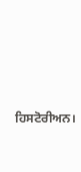ਹਿਸਟੋਰੀਅਨ।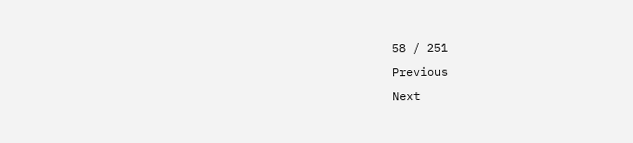58 / 251
Previous
Next